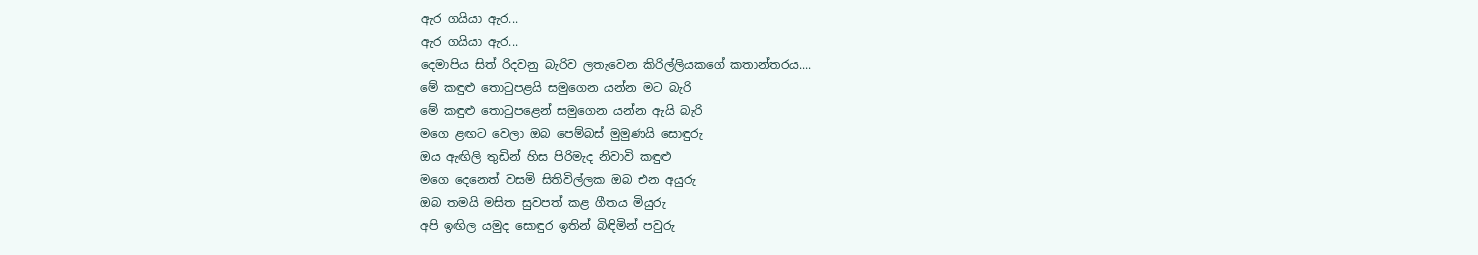ඇර ගයියා ඇර...
ඇර ගයියා ඇර...
දෙමාපිය සිත් රිදවනු බැරිව ලතැවෙන කිරිල්ලියකගේ කතාන්තරය....
මේ කඳුළු තොටුපළයි සමුගෙන යන්න මට බැරි
මේ කඳුළු තොටුපළෙන් සමුගෙන යන්න ඇයි බැරි
මගෙ ළඟට වෙලා ඔබ පෙම්බස් මුමුණයි සොඳුරු
ඔය ඇඟිලි තුඩින් හිස පිරිමැද නිවාවි කඳුළු
මගෙ දෙනෙත් වසමි සිතිවිල්ලක ඔබ එන අයුරු
ඔබ තමයි මසිත සුවපත් කළ ගීතය මියුරු
අපි ඉඟිල යමුද සොඳුර ඉතින් බිඳිමින් පවුරු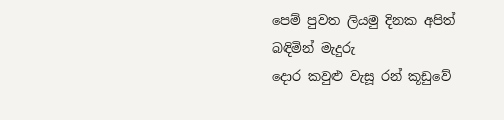පෙම් පුවත ලියමු දිනක අපිත් බඳිමින් මැදුරු
දොර කවුළු වැසූ රන් කූඩුවේ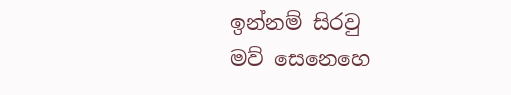ඉන්නම් සිරවු
මව් සෙනෙහෙ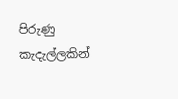පිරුණු කැදැල්ලකින්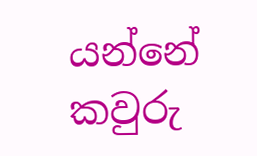යන්නේ කවුරු